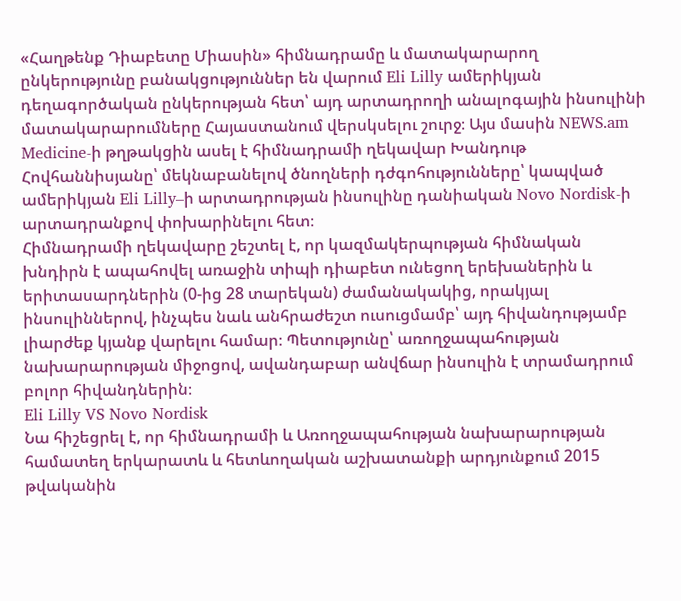«Հաղթենք Դիաբետը Միասին» հիմնադրամը և մատակարարող ընկերությունը բանակցություններ են վարում Eli Lilly ամերիկյան դեղագործական ընկերության հետ՝ այդ արտադրողի անալոգային ինսուլինի մատակարարումները Հայաստանում վերսկսելու շուրջ։ Այս մասին NEWS.am Medicine-ի թղթակցին ասել է հիմնադրամի ղեկավար Խանդութ Հովհաննիսյանը՝ մեկնաբանելով ծնողների դժգոհությունները՝ կապված ամերիկյան Eli Lilly–ի արտադրության ինսուլինը դանիական Novo Nordisk-ի արտադրանքով փոխարինելու հետ։
Հիմնադրամի ղեկավարը շեշտել է, որ կազմակերպության հիմնական խնդիրն է ապահովել առաջին տիպի դիաբետ ունեցող երեխաներին և երիտասարդներին (0-ից 28 տարեկան) ժամանակակից, որակյալ ինսուլիններով, ինչպես նաև անհրաժեշտ ուսուցմամբ՝ այդ հիվանդությամբ լիարժեք կյանք վարելու համար։ Պետությունը՝ առողջապահության նախարարության միջոցով, ավանդաբար անվճար ինսուլին է տրամադրում բոլոր հիվանդներին։
Eli Lilly VS Novo Nordisk
Նա հիշեցրել է, որ հիմնադրամի և Առողջապահության նախարարության համատեղ երկարատև և հետևողական աշխատանքի արդյունքում 2015 թվականին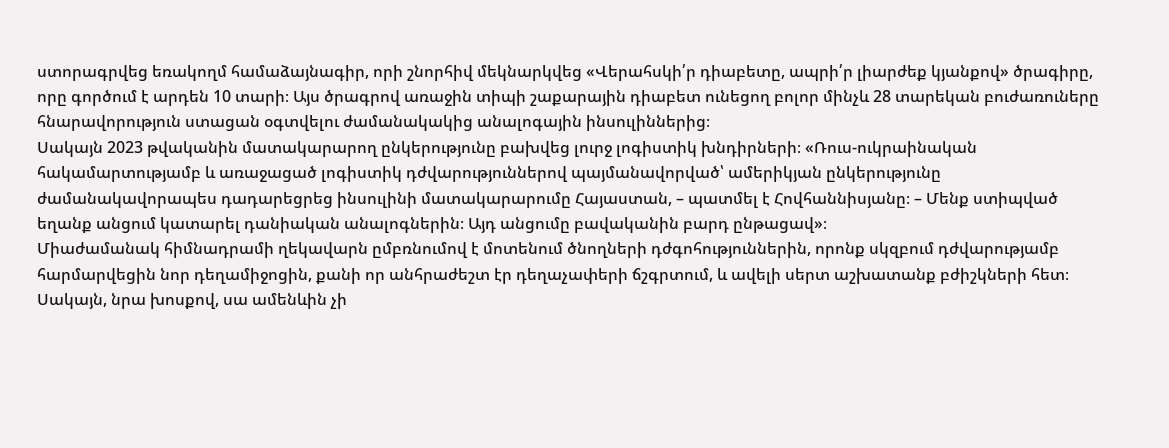ստորագրվեց եռակողմ համաձայնագիր, որի շնորհիվ մեկնարկվեց «Վերահսկի՛ր դիաբետը, ապրի՛ր լիարժեք կյանքով» ծրագիրը, որը գործում է արդեն 10 տարի։ Այս ծրագրով առաջին տիպի շաքարային դիաբետ ունեցող բոլոր մինչև 28 տարեկան բուժառուները հնարավորություն ստացան օգտվելու ժամանակակից անալոգային ինսուլիններից։
Սակայն 2023 թվականին մատակարարող ընկերությունը բախվեց լուրջ լոգիստիկ խնդիրների։ «Ռուս-ուկրաինական հակամարտությամբ և առաջացած լոգիստիկ դժվարություններով պայմանավորված՝ ամերիկյան ընկերությունը ժամանակավորապես դադարեցրեց ինսուլինի մատակարարումը Հայաստան, – պատմել է Հովհաննիսյանը։ – Մենք ստիպված եղանք անցում կատարել դանիական անալոգներին։ Այդ անցումը բավականին բարդ ընթացավ»։
Միաժամանակ հիմնադրամի ղեկավարն ըմբռնումով է մոտենում ծնողների դժգոհություններին, որոնք սկզբում դժվարությամբ հարմարվեցին նոր դեղամիջոցին, քանի որ անհրաժեշտ էր դեղաչափերի ճշգրտում, և ավելի սերտ աշխատանք բժիշկների հետ։ Սակայն, նրա խոսքով, սա ամենևին չի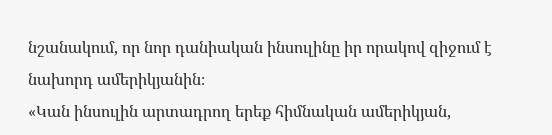նշանակում, որ նոր դանիական ինսուլինը իր որակով զիջում է նախորդ ամերիկյանին։
«Կան ինսուլին արտադրող երեք հիմնական ամերիկյան,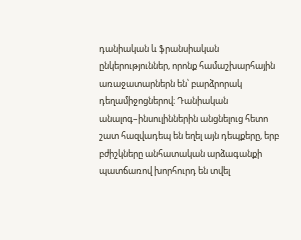դանիական և ֆրանսիական ընկերություններ, որոնք համաշխարհային առաջատարներն են՝ բարձրորակ դեղամիջոցներով։ Դանիական անալոգ–ինսուլիններին անցնելուց հետո շատ հազվադեպ են եղել այն դեպքերը, երբ բժիշկները անհատական արձագանքի պատճառով խորհուրդ են տվել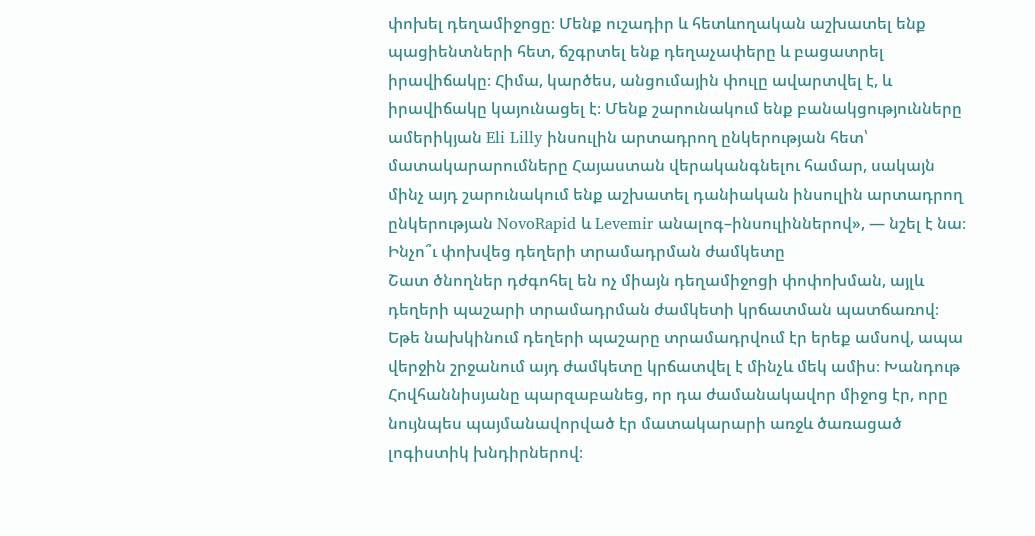փոխել դեղամիջոցը։ Մենք ուշադիր և հետևողական աշխատել ենք պացիենտների հետ, ճշգրտել ենք դեղաչափերը և բացատրել իրավիճակը։ Հիմա, կարծես, անցումային փուլը ավարտվել է, և իրավիճակը կայունացել է։ Մենք շարունակում ենք բանակցությունները ամերիկյան Eli Lilly ինսուլին արտադրող ընկերության հետ՝ մատակարարումները Հայաստան վերականգնելու համար, սակայն մինչ այդ շարունակում ենք աշխատել դանիական ինսուլին արտադրող ընկերության NovoRapid և Levemir անալոգ–ինսուլիններով», — նշել է նա։
Ինչո՞ւ փոխվեց դեղերի տրամադրման ժամկետը
Շատ ծնողներ դժգոհել են ոչ միայն դեղամիջոցի փոփոխման, այլև դեղերի պաշարի տրամադրման ժամկետի կրճատման պատճառով։ Եթե նախկինում դեղերի պաշարը տրամադրվում էր երեք ամսով, ապա վերջին շրջանում այդ ժամկետը կրճատվել է մինչև մեկ ամիս։ Խանդութ Հովհաննիսյանը պարզաբանեց, որ դա ժամանակավոր միջոց էր, որը նույնպես պայմանավորված էր մատակարարի առջև ծառացած լոգիստիկ խնդիրներով։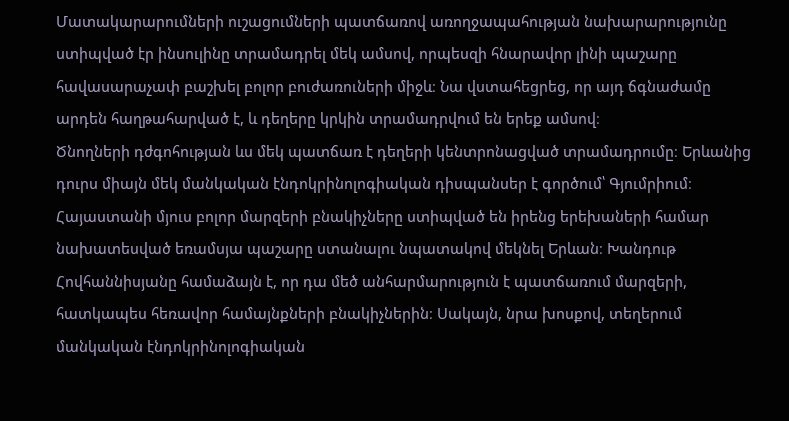Մատակարարումների ուշացումների պատճառով առողջապահության նախարարությունը ստիպված էր ինսուլինը տրամադրել մեկ ամսով, որպեսզի հնարավոր լինի պաշարը հավասարաչափ բաշխել բոլոր բուժառուների միջև։ Նա վստահեցրեց, որ այդ ճգնաժամը արդեն հաղթահարված է, և դեղերը կրկին տրամադրվում են երեք ամսով։
Ծնողների դժգոհության ևս մեկ պատճառ է դեղերի կենտրոնացված տրամադրումը։ Երևանից դուրս միայն մեկ մանկական էնդոկրինոլոգիական դիսպանսեր է գործում՝ Գյումրիում։ Հայաստանի մյուս բոլոր մարզերի բնակիչները ստիպված են իրենց երեխաների համար նախատեսված եռամսյա պաշարը ստանալու նպատակով մեկնել Երևան։ Խանդութ Հովհաննիսյանը համաձայն է, որ դա մեծ անհարմարություն է պատճառում մարզերի, հատկապես հեռավոր համայնքների բնակիչներին։ Սակայն, նրա խոսքով, տեղերում մանկական էնդոկրինոլոգիական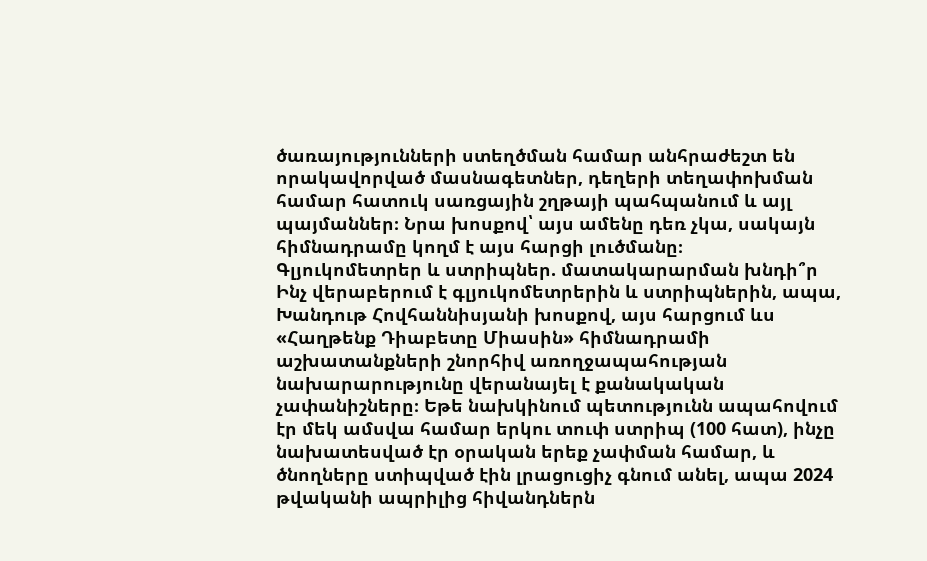ծառայությունների ստեղծման համար անհրաժեշտ են որակավորված մասնագետներ, դեղերի տեղափոխման համար հատուկ սառցային շղթայի պահպանում և այլ պայմաններ։ Նրա խոսքով՝ այս ամենը դեռ չկա, սակայն հիմնադրամը կողմ է այս հարցի լուծմանը։
Գլյուկոմետրեր և ստրիպներ. մատակարարման խնդի՞ր
Ինչ վերաբերում է գլյուկոմետրերին և ստրիպներին, ապա, Խանդութ Հովհաննիսյանի խոսքով, այս հարցում ևս «Հաղթենք Դիաբետը Միասին» հիմնադրամի աշխատանքների շնորհիվ առողջապահության նախարարությունը վերանայել է քանակական չափանիշները։ Եթե նախկինում պետությունն ապահովում էր մեկ ամսվա համար երկու տուփ ստրիպ (100 հատ), ինչը նախատեսված էր օրական երեք չափման համար, և ծնողները ստիպված էին լրացուցիչ գնում անել, ապա 2024 թվականի ապրիլից հիվանդներն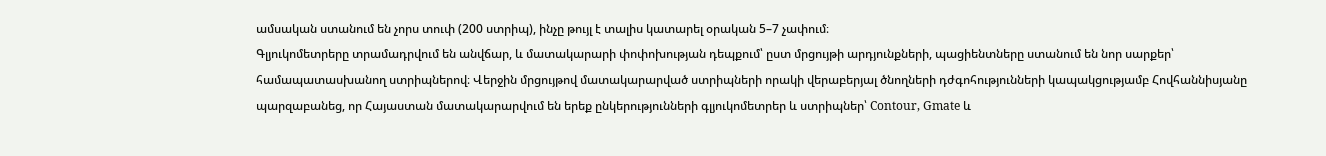ամսական ստանում են չորս տուփ (200 ստրիպ), ինչը թույլ է տալիս կատարել օրական 5–7 չափում։
Գլյուկոմետրերը տրամադրվում են անվճար, և մատակարարի փոփոխության դեպքում՝ ըստ մրցույթի արդյունքների, պացիենտները ստանում են նոր սարքեր՝ համապատասխանող ստրիպներով։ Վերջին մրցույթով մատակարարված ստրիպների որակի վերաբերյալ ծնողների դժգոհությունների կապակցությամբ Հովհաննիսյանը պարզաբանեց, որ Հայաստան մատակարարվում են երեք ընկերությունների գլյուկոմետրեր և ստրիպներ՝ Contour, Gmate և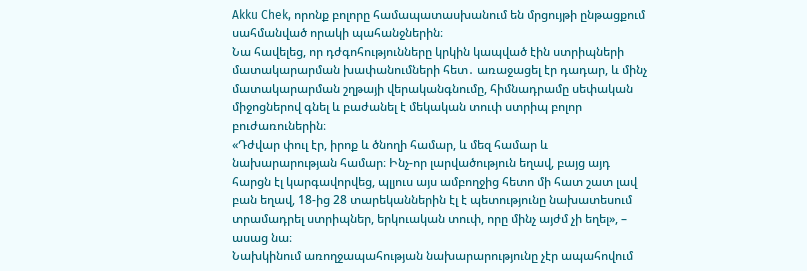Akku Chek, որոնք բոլորը համապատասխանում են մրցույթի ընթացքում սահմանված որակի պահանջներին։
Նա հավելեց, որ դժգոհությունները կրկին կապված էին ստրիպների մատակարարման խափանումների հետ․ առաջացել էր դադար, և մինչ մատակարարման շղթայի վերականգնումը, հիմնադրամը սեփական միջոցներով գնել և բաժանել է մեկական տուփ ստրիպ բոլոր բուժառուներին։
«Դժվար փուլ էր, իրոք և ծնողի համար, և մեզ համար և նախարարության համար։ Ինչ-որ լարվածություն եղավ, բայց այդ հարցն էլ կարգավորվեց, պլյուս այս ամբողջից հետո մի հատ շատ լավ բան եղավ, 18-ից 28 տարեկաններին էլ է պետությունը նախատեսում տրամադրել ստրիպներ, երկուական տուփ, որը մինչ այժմ չի եղել», – ասաց նա։
Նախկինում առողջապահության նախարարությունը չէր ապահովում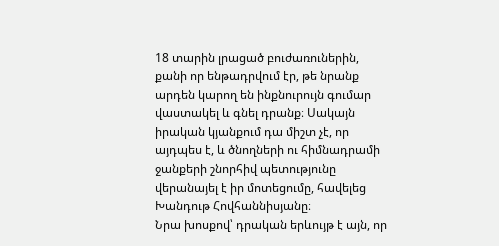18 տարին լրացած բուժառուներին, քանի որ ենթադրվում էր, թե նրանք արդեն կարող են ինքնուրույն գումար վաստակել և գնել դրանք։ Սակայն իրական կյանքում դա միշտ չէ, որ այդպես է, և ծնողների ու հիմնադրամի ջանքերի շնորհիվ պետությունը վերանայել է իր մոտեցումը, հավելեց Խանդութ Հովհաննիսյանը։
Նրա խոսքով՝ դրական երևույթ է այն, որ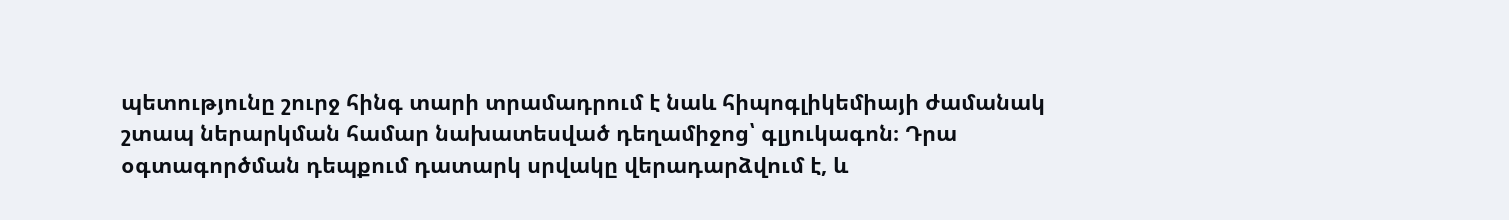պետությունը շուրջ հինգ տարի տրամադրում է նաև հիպոգլիկեմիայի ժամանակ շտապ ներարկման համար նախատեսված դեղամիջոց՝ գլյուկագոն։ Դրա օգտագործման դեպքում դատարկ սրվակը վերադարձվում է, և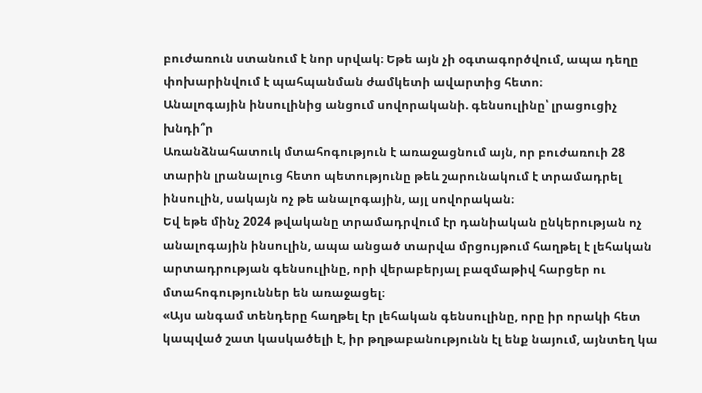բուժառուն ստանում է նոր սրվակ։ Եթե այն չի օգտագործվում, ապա դեղը փոխարինվում է պահպանման ժամկետի ավարտից հետո։
Անալոգային ինսուլինից անցում սովորականի. գենսուլինը՝ լրացուցիչ խնդի՞ր
Առանձնահատուկ մտահոգություն է առաջացնում այն, որ բուժառուի 28 տարին լրանալուց հետո պետությունը թեև շարունակում է տրամադրել ինսուլին, սակայն ոչ թե անալոգային, այլ սովորական։
Եվ եթե մինչ 2024 թվականը տրամադրվում էր դանիական ընկերության ոչ անալոգային ինսուլին, ապա անցած տարվա մրցույթում հաղթել է լեհական արտադրության գենսուլինը, որի վերաբերյալ բազմաթիվ հարցեր ու մտահոգություններ են առաջացել։
«Այս անգամ տենդերը հաղթել էր լեհական գենսուլինը, որը իր որակի հետ կապված շատ կասկածելի է, իր թղթաբանությունն էլ ենք նայում, այնտեղ կա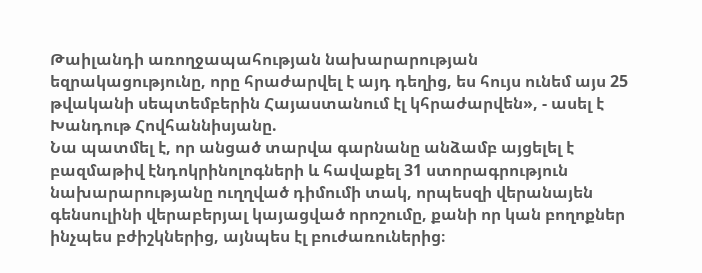Թաիլանդի առողջապահության նախարարության եզրակացությունը, որը հրաժարվել է այդ դեղից, ես հույս ունեմ այս 25 թվականի սեպտեմբերին Հայաստանում էլ կհրաժարվեն», - ասել է Խանդութ Հովհաննիսյանը.
Նա պատմել է, որ անցած տարվա գարնանը անձամբ այցելել է բազմաթիվ էնդոկրինոլոգների և հավաքել 31 ստորագրություն նախարարությանը ուղղված դիմումի տակ, որպեսզի վերանայեն գենսուլինի վերաբերյալ կայացված որոշումը, քանի որ կան բողոքներ ինչպես բժիշկներից, այնպես էլ բուժառուներից։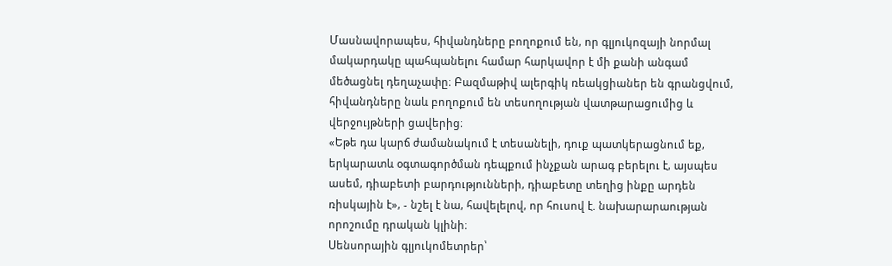Մասնավորապես, հիվանդները բողոքում են, որ գլյուկոզայի նորմալ մակարդակը պահպանելու համար հարկավոր է մի քանի անգամ մեծացնել դեղաչափը։ Բազմաթիվ ալերգիկ ռեակցիաներ են գրանցվում, հիվանդները նաև բողոքում են տեսողության վատթարացումից և վերջույթների ցավերից։
«Եթե դա կարճ ժամանակում է տեսանելի, դուք պատկերացնում եք, երկարատև օգտագործման դեպքում ինչքան արագ բերելու է, այսպես ասեմ, դիաբետի բարդությունների, դիաբետը տեղից ինքը արդեն ռիսկային է», - նշել է նա, հավելելով, որ հուսով է. նախարարաության որոշումը դրական կլինի։
Սենսորային գլյուկոմետրեր՝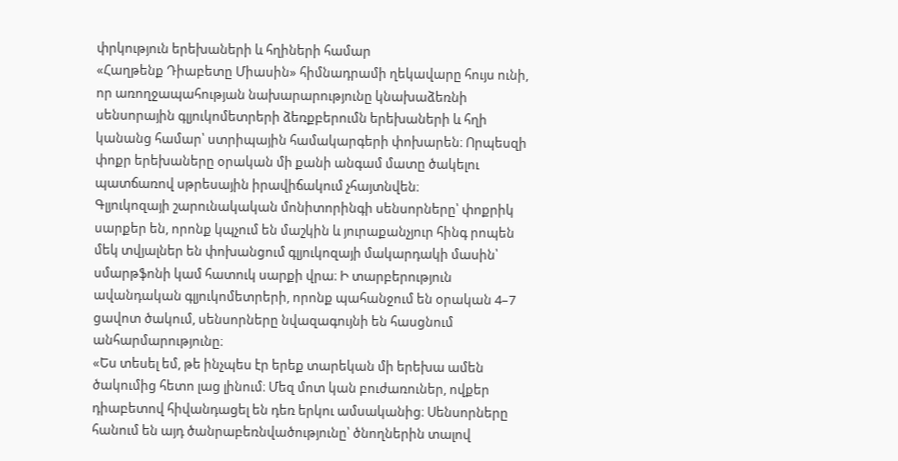փրկություն երեխաների և հղիների համար
«Հաղթենք Դիաբետը Միասին» հիմնադրամի ղեկավարը հույս ունի, որ առողջապահության նախարարությունը կնախաձեռնի սենսորային գլյուկոմետրերի ձեռքբերումն երեխաների և հղի կանանց համար՝ ստրիպային համակարգերի փոխարեն։ Որպեսզի փոքր երեխաները օրական մի քանի անգամ մատը ծակելու պատճառով սթրեսային իրավիճակում չհայտնվեն։
Գլյուկոզայի շարունակական մոնիտորինգի սենսորները՝ փոքրիկ սարքեր են, որոնք կպչում են մաշկին և յուրաքանչյուր հինգ րոպեն մեկ տվյալներ են փոխանցում գլյուկոզայի մակարդակի մասին՝ սմարթֆոնի կամ հատուկ սարքի վրա։ Ի տարբերություն ավանդական գլյուկոմետրերի, որոնք պահանջում են օրական 4–7 ցավոտ ծակում, սենսորները նվազագույնի են հասցնում անհարմարությունը։
«Ես տեսել եմ, թե ինչպես էր երեք տարեկան մի երեխա ամեն ծակումից հետո լաց լինում։ Մեզ մոտ կան բուժառուներ, ովքեր դիաբետով հիվանդացել են դեռ երկու ամսականից։ Սենսորները հանում են այդ ծանրաբեռնվածությունը՝ ծնողներին տալով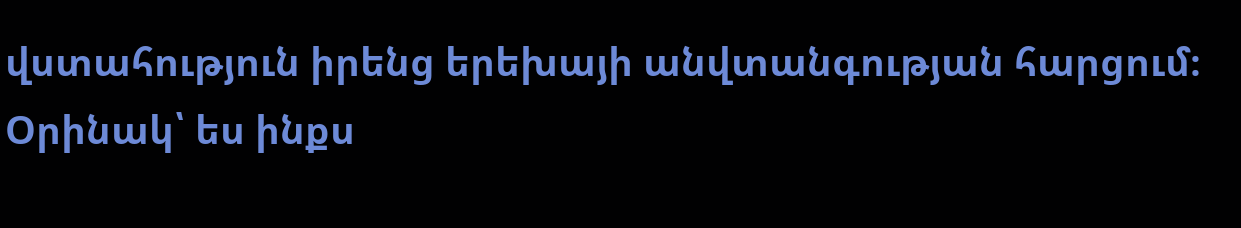վստահություն իրենց երեխայի անվտանգության հարցում։ Օրինակ՝ ես ինքս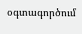օգտագործում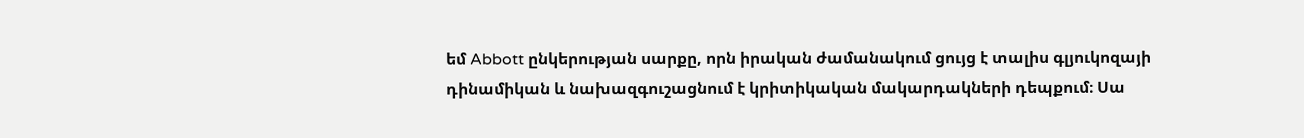եմ Abbott ընկերության սարքը, որն իրական ժամանակում ցույց է տալիս գլյուկոզայի դինամիկան և նախազգուշացնում է կրիտիկական մակարդակների դեպքում։ Սա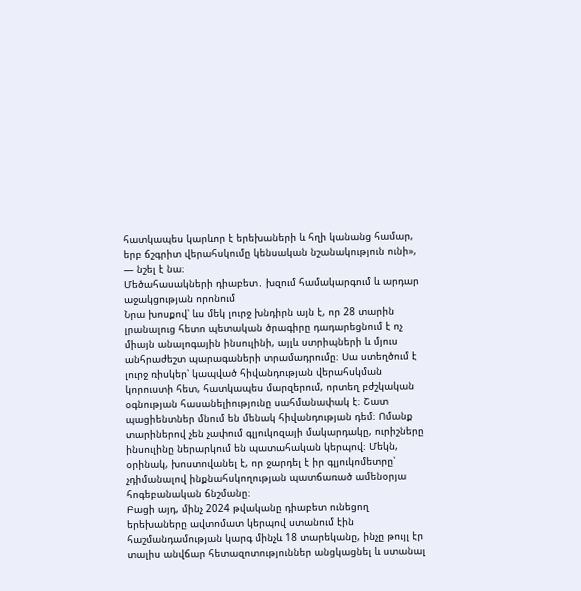հատկապես կարևոր է երեխաների և հղի կանանց համար, երբ ճշգրիտ վերահսկումը կենսական նշանակություն ունի», — նշել է նա։
Մեծահասակների դիաբետ․ խզում համակարգում և արդար աջակցության որոնում
Նրա խոսքով՝ ևս մեկ լուրջ խնդիրն այն է, որ 28 տարին լրանալուց հետո պետական ծրագիրը դադարեցնում է ոչ միայն անալոգային ինսուլինի, այլև ստրիպների և մյուս անհրաժեշտ պարագաների տրամադրումը։ Սա ստեղծում է լուրջ ռիսկեր՝ կապված հիվանդության վերահսկման կորուստի հետ, հատկապես մարզերում, որտեղ բժշկական օգնության հասանելիությունը սահմանափակ է։ Շատ պացիենտներ մնում են մենակ հիվանդության դեմ։ Ոմանք տարիներով չեն չափում գլյուկոզայի մակարդակը, ուրիշները ինսուլինը ներարկում են պատահական կերպով։ Մեկն, օրինակ, խոստովանել է, որ ջարդել է իր գլյուկոմետրը՝ չդիմանալով ինքնահսկողության պատճառած ամենօրյա հոգեբանական ճնշմանը։
Բացի այդ, մինչ 2024 թվականը դիաբետ ունեցող երեխաները ավտոմատ կերպով ստանում էին հաշմանդամության կարգ մինչև 18 տարեկանը, ինչը թույլ էր տալիս անվճար հետազոտություններ անցկացնել և ստանալ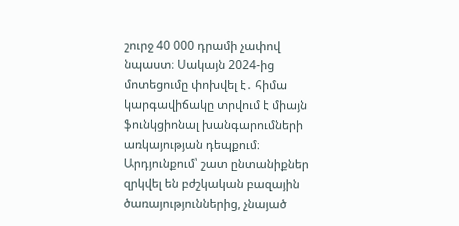շուրջ 40 000 դրամի չափով նպաստ։ Սակայն 2024-ից մոտեցումը փոխվել է․ հիմա կարգավիճակը տրվում է միայն ֆունկցիոնալ խանգարումների առկայության դեպքում։ Արդյունքում՝ շատ ընտանիքներ զրկվել են բժշկական բազային ծառայություններից, չնայած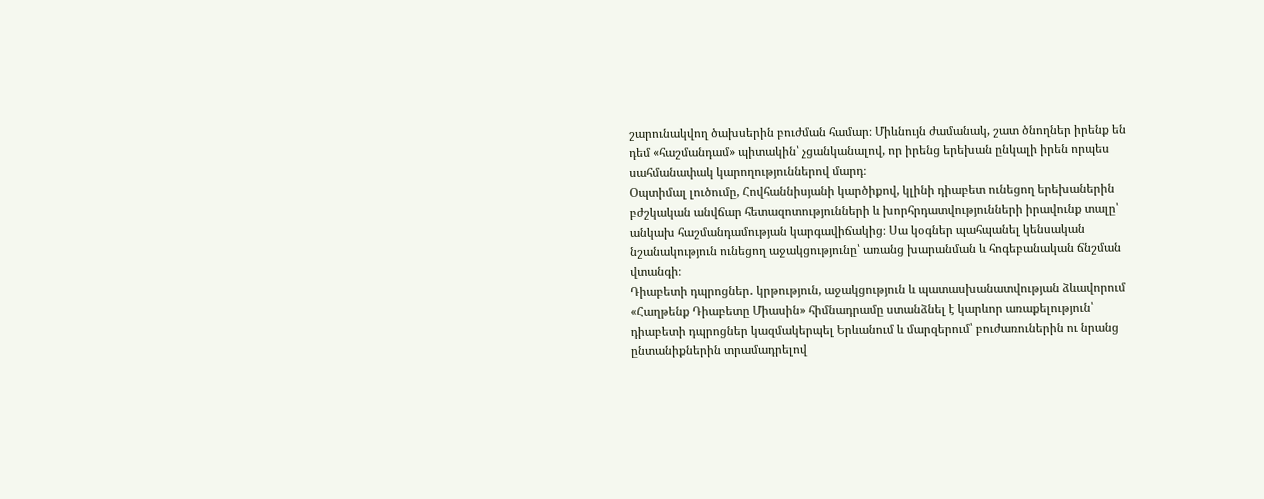շարունակվող ծախսերին բուժման համար։ Միևնույն ժամանակ, շատ ծնողներ իրենք են դեմ «հաշմանդամ» պիտակին՝ չցանկանալով, որ իրենց երեխան ընկալի իրեն որպես սահմանափակ կարողություններով մարդ։
Օպտիմալ լուծումը, Հովհաննիսյանի կարծիքով, կլինի դիաբետ ունեցող երեխաներին բժշկական անվճար հետազոտությունների և խորհրդատվությունների իրավունք տալը՝ անկախ հաշմանդամության կարգավիճակից։ Սա կօգներ պահպանել կենսական նշանակություն ունեցող աջակցությունը՝ առանց խարանման և հոգեբանական ճնշման վտանգի։
Դիաբետի դպրոցներ․ կրթություն, աջակցություն և պատասխանատվության ձևավորում
«Հաղթենք Դիաբետը Միասին» հիմնադրամը ստանձնել է կարևոր առաքելություն՝ դիաբետի դպրոցներ կազմակերպել Երևանում և մարզերում՝ բուժառուներին ու նրանց ընտանիքներին տրամադրելով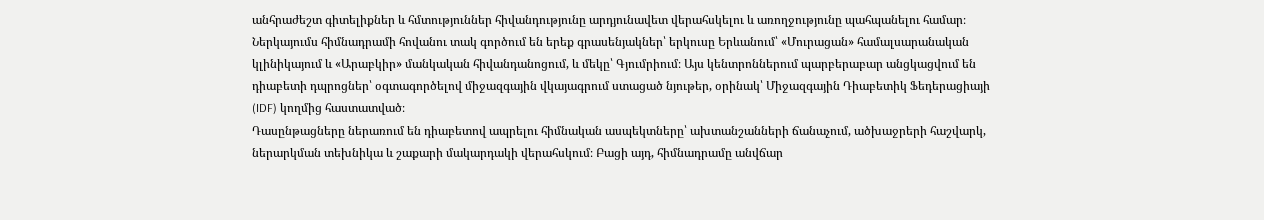անհրաժեշտ գիտելիքներ և հմտություններ հիվանդությունը արդյունավետ վերահսկելու և առողջությունը պահպանելու համար։
Ներկայումս հիմնադրամի հովանու տակ գործում են երեք գրասենյակներ՝ երկուսը Երևանում՝ «Մուրացան» համալսարանական կլինիկայում և «Արաբկիր» մանկական հիվանդանոցում, և մեկը՝ Գյումրիում։ Այս կենտրոններում պարբերաբար անցկացվում են դիաբետի դպրոցներ՝ օգտագործելով միջազգային վկայագրում ստացած նյութեր, օրինակ՝ Միջազգային Դիաբետիկ Ֆեդերացիայի (IDF) կողմից հաստատված։
Դասընթացները ներառում են դիաբետով ապրելու հիմնական ասպեկտները՝ ախտանշանների ճանաչում, ածխաջրերի հաշվարկ, ներարկման տեխնիկա և շաքարի մակարդակի վերահսկում։ Բացի այդ, հիմնադրամը անվճար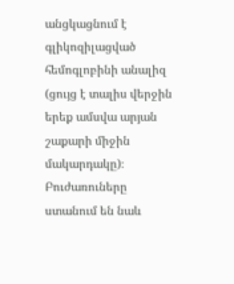անցկացնում է գլիկոզիլացված հեմոգլոբինի անալիզ (ցույց է տալիս վերջին երեք ամսվա արյան շաքարի միջին մակարդակը)։ Բուժառուները ստանում են նաև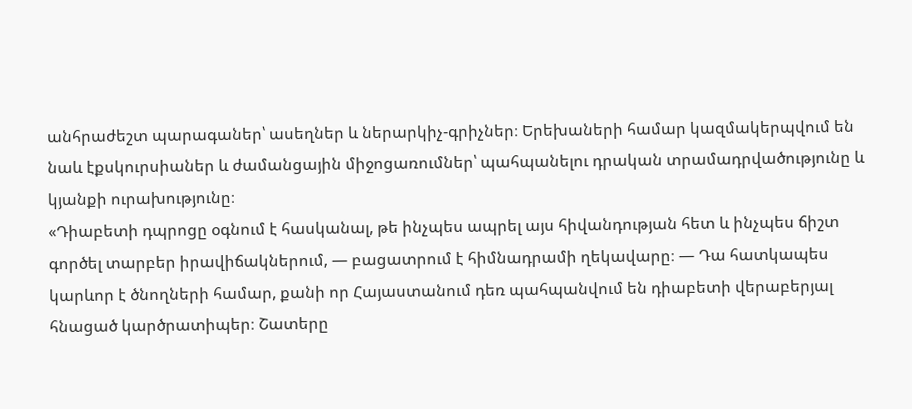անհրաժեշտ պարագաներ՝ ասեղներ և ներարկիչ-գրիչներ։ Երեխաների համար կազմակերպվում են նաև էքսկուրսիաներ և ժամանցային միջոցառումներ՝ պահպանելու դրական տրամադրվածությունը և կյանքի ուրախությունը։
«Դիաբետի դպրոցը օգնում է հասկանալ, թե ինչպես ապրել այս հիվանդության հետ և ինչպես ճիշտ գործել տարբեր իրավիճակներում, — բացատրում է հիմնադրամի ղեկավարը։ — Դա հատկապես կարևոր է ծնողների համար, քանի որ Հայաստանում դեռ պահպանվում են դիաբետի վերաբերյալ հնացած կարծրատիպեր։ Շատերը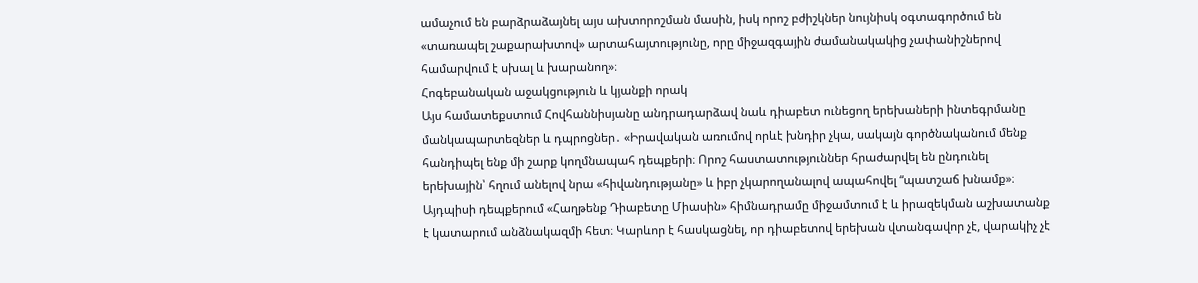ամաչում են բարձրաձայնել այս ախտորոշման մասին, իսկ որոշ բժիշկներ նույնիսկ օգտագործում են «տառապել շաքարախտով» արտահայտությունը, որը միջազգային ժամանակակից չափանիշներով համարվում է սխալ և խարանող»։
Հոգեբանական աջակցություն և կյանքի որակ
Այս համատեքստում Հովհաննիսյանը անդրադարձավ նաև դիաբետ ունեցող երեխաների ինտեգրմանը մանկապարտեզներ և դպրոցներ․ «Իրավական առումով որևէ խնդիր չկա, սակայն գործնականում մենք հանդիպել ենք մի շարք կողմնապահ դեպքերի։ Որոշ հաստատություններ հրաժարվել են ընդունել երեխային՝ հղում անելով նրա «հիվանդությանը» և իբր չկարողանալով ապահովել “պատշաճ խնամք»։
Այդպիսի դեպքերում «Հաղթենք Դիաբետը Միասին» հիմնադրամը միջամտում է և իրազեկման աշխատանք է կատարում անձնակազմի հետ։ Կարևոր է հասկացնել, որ դիաբետով երեխան վտանգավոր չէ, վարակիչ չէ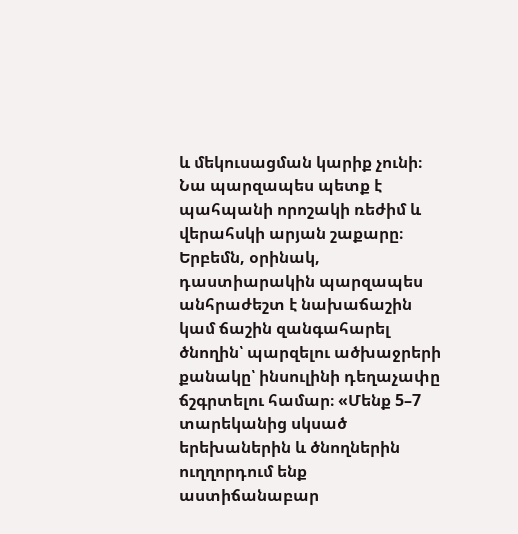և մեկուսացման կարիք չունի։ Նա պարզապես պետք է պահպանի որոշակի ռեժիմ և վերահսկի արյան շաքարը։ Երբեմն, օրինակ, դաստիարակին պարզապես անհրաժեշտ է նախաճաշին կամ ճաշին զանգահարել ծնողին՝ պարզելու ածխաջրերի քանակը՝ ինսուլինի դեղաչափը ճշգրտելու համար։ «Մենք 5–7 տարեկանից սկսած երեխաներին և ծնողներին ուղղորդում ենք աստիճանաբար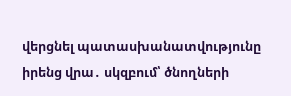վերցնել պատասխանատվությունը իրենց վրա․ սկզբում՝ ծնողների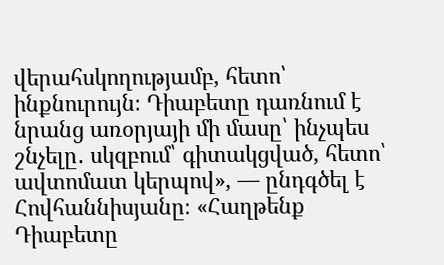վերահսկողությամբ, հետո՝ ինքնուրույն։ Դիաբետը դառնում է նրանց առօրյայի մի մասը՝ ինչպես շնչելը․ սկզբում՝ գիտակցված, հետո՝ ավտոմատ կերպով», — ընդգծել է Հովհաննիսյանը։ «Հաղթենք Դիաբետը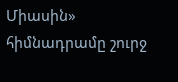Միասին» հիմնադրամը շուրջ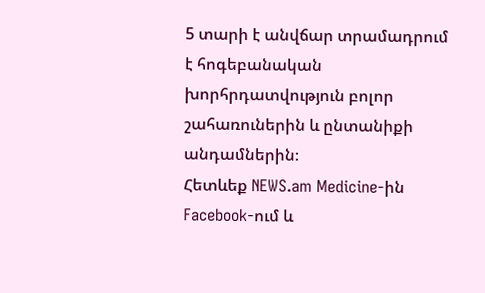5 տարի է անվճար տրամադրում է հոգեբանական խորհրդատվություն բոլոր շահառուներին և ընտանիքի անդամներին։
Հետևեք NEWS.am Medicine-ին Facebook-ում և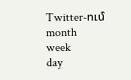Twitter-ում
month
week
day